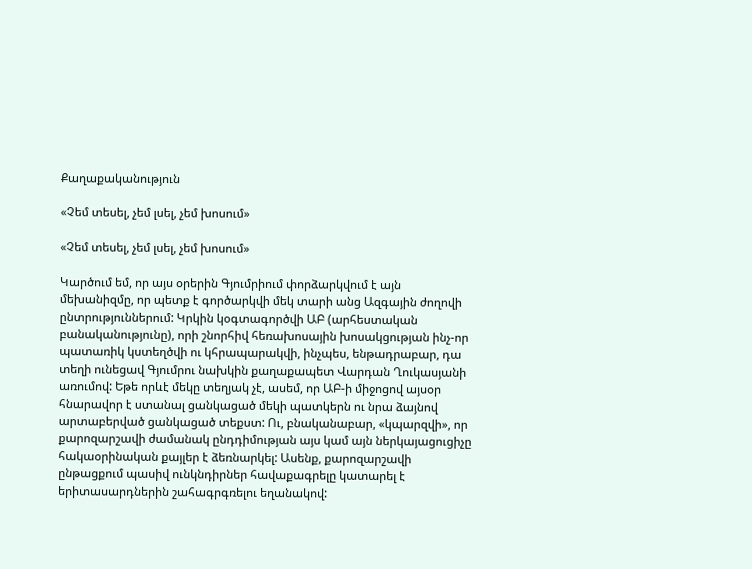Քաղաքականություն

«Չեմ տեսել, չեմ լսել, չեմ խոսում»

«Չեմ տեսել, չեմ լսել, չեմ խոսում»

Կարծում եմ, որ այս օրերին Գյումրիում փորձարկվում է այն մեխանիզմը, որ պետք է գործարկվի մեկ տարի անց Ազգային ժողովի ընտրություններում: Կրկին կօգտագործվի ԱԲ (արհեստական բանականությունը), որի շնորհիվ հեռախոսային խոսակցության ինչ-որ պատառիկ կստեղծվի ու կհրապարակվի, ինչպես, ենթադրաբար, դա տեղի ունեցավ Գյումրու նախկին քաղաքապետ Վարդան Ղուկասյանի առումով: Եթե որևէ մեկը տեղյակ չէ, ասեմ, որ ԱԲ-ի միջոցով այսօր հնարավոր է ստանալ ցանկացած մեկի պատկերն ու նրա ձայնով արտաբերված ցանկացած տեքստ: Ու, բնականաբար, «կպարզվի», որ քարոզարշավի ժամանակ ընդդիմության այս կամ այն ներկայացուցիչը հակաօրինական քայլեր է ձեռնարկել: Ասենք, քարոզարշավի ընթացքում պասիվ ունկնդիրներ հավաքագրելը կատարել է երիտասարդներին շահագրգռելու եղանակով: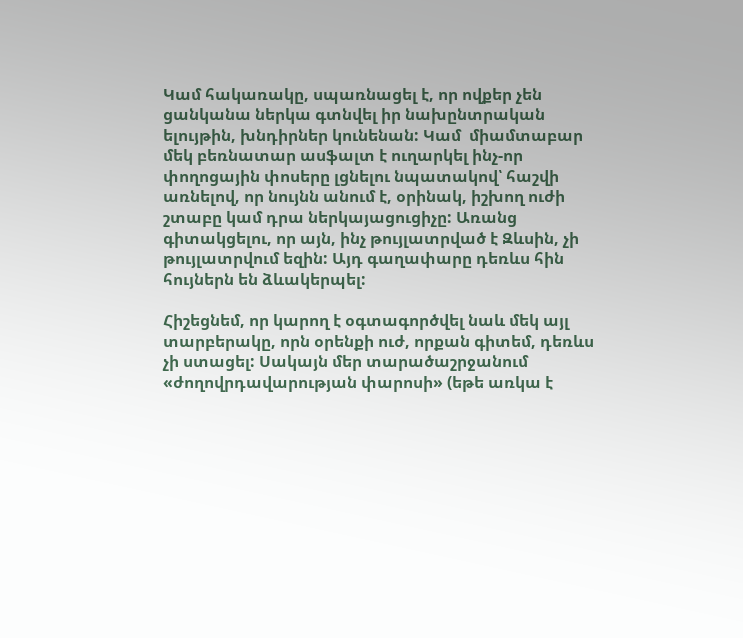Կամ հակառակը, սպառնացել է, որ ովքեր չեն ցանկանա ներկա գտնվել իր նախընտրական ելույթին, խնդիրներ կունենան: Կամ  միամտաբար մեկ բեռնատար ասֆալտ է ուղարկել ինչ-որ փողոցային փոսերը լցնելու նպատակով՝ հաշվի առնելով, որ նույնն անում է, օրինակ, իշխող ուժի շտաբը կամ դրա ներկայացուցիչը: Առանց գիտակցելու, որ այն, ինչ թույլատրված է Զևսին, չի թույլատրվում եզին: Այդ գաղափարը դեռևս հին հույներն են ձևակերպել:

Հիշեցնեմ, որ կարող է օգտագործվել նաև մեկ այլ տարբերակը, որն օրենքի ուժ, որքան գիտեմ, դեռևս չի ստացել: Սակայն մեր տարածաշրջանում «ժողովրդավարության փարոսի» (եթե առկա է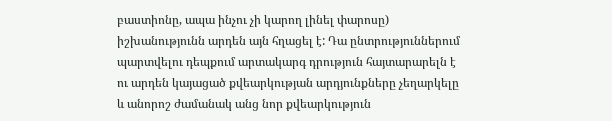բաստիոնը, ապա ինչու չի կարող լինել փարոսը) իշխանությունն արդեն այն հղացել է: Դա ընտրություններում պարտվելու դեպքում արտակարգ դրություն հայտարարելն է ու արդեն կայացած քվեարկության արդյունքները չեղարկելը և անորոշ ժամանակ անց նոր քվեարկություն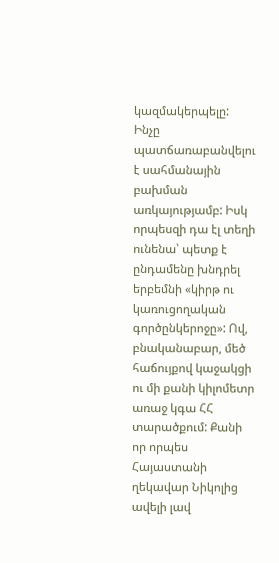կազմակերպելը: Ինչը պատճառաբանվելու է սահմանային բախման առկայությամբ: Իսկ որպեսզի դա էլ տեղի ունենա՝ պետք է ընդամենը խնդրել երբեմնի «կիրթ ու կառուցողական գործընկերոջը»: Ով, բնականաբար, մեծ հաճույքով կաջակցի ու մի քանի կիլոմետր առաջ կգա ՀՀ տարածքում: Քանի որ որպես Հայաստանի ղեկավար Նիկոլից ավելի լավ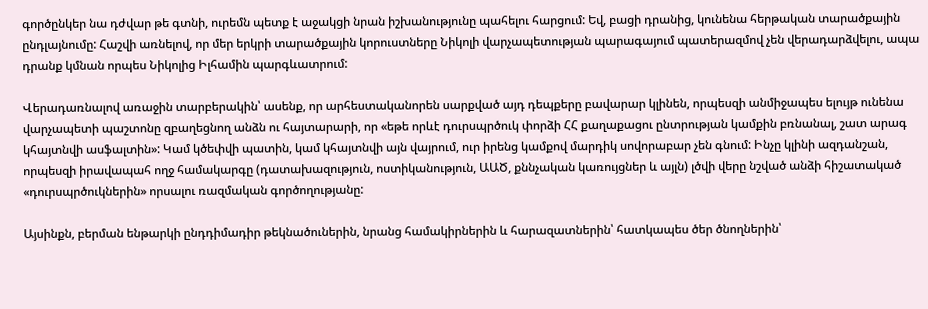գործընկեր նա դժվար թե գտնի, ուրեմն պետք է աջակցի նրան իշխանությունը պահելու հարցում: Եվ, բացի դրանից, կունենա հերթական տարածքային ընդլայնումը: Հաշվի առնելով, որ մեր երկրի տարածքային կորուստները Նիկոլի վարչապետության պարագայում պատերազմով չեն վերադարձվելու, ապա դրանք կմնան որպես Նիկոլից Իլհամին պարգևատրում:

Վերադառնալով առաջին տարբերակին՝ ասենք, որ արհեստականորեն սարքված այդ դեպքերը բավարար կլինեն, որպեսզի անմիջապես ելույթ ունենա վարչապետի պաշտոնը զբաղեցնող անձն ու հայտարարի, որ «եթե որևէ դուրսպրծուկ փորձի ՀՀ քաղաքացու ընտրության կամքին բռնանալ, շատ արագ կհայտնվի ասֆալտին»: Կամ կծեփվի պատին, կամ կհայտնվի այն վայրում, ուր իրենց կամքով մարդիկ սովորաբար չեն գնում: Ինչը կլինի ազդանշան, որպեսզի իրավապահ ողջ համակարգը (դատախազություն, ոստիկանություն, ԱԱԾ, քննչական կառույցներ և այլն) լծվի վերը նշված անձի հիշատակած «դուրսպրծուկներին» որսալու ռազմական գործողությանը:

Այսինքն, բերման ենթարկի ընդդիմադիր թեկնածուներին, նրանց համակիրներին և հարազատներին՝ հատկապես ծեր ծնողներին՝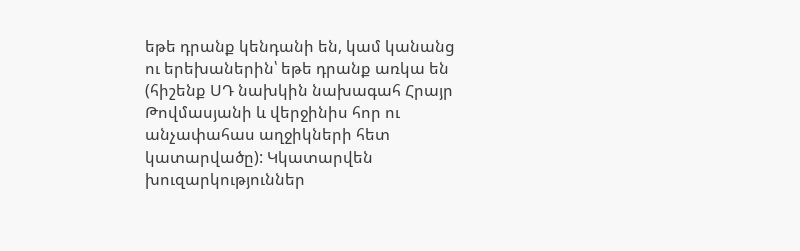եթե դրանք կենդանի են, կամ կանանց ու երեխաներին՝ եթե դրանք առկա են (հիշենք ՍԴ նախկին նախագահ Հրայր Թովմասյանի և վերջինիս հոր ու անչափահաս աղջիկների հետ կատարվածը): Կկատարվեն խուզարկություններ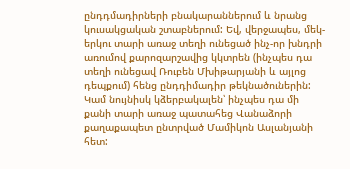ընդդմադիրների բնակարաններում և նրանց կուսակցական շտաբներում: Եվ, վերջապես, մեկ-երկու տարի առաջ տեղի ունեցած ինչ-որ խնդրի առումով քարոզարշավից կկտրեն (ինչպես դա տեղի ունեցավ Ռուբեն Մխիթարյանի և այլոց դեպքում) հենց ընդդիմադիր թեկնածուներին: Կամ նույնիսկ կձերբակալեն՝ ինչպես դա մի քանի տարի առաջ պատահեց Վանաձորի քաղաքապետ ընտրված Մամիկոն Ասլանյանի հետ: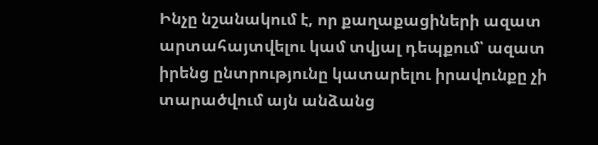Ինչը նշանակում է, որ քաղաքացիների ազատ արտահայտվելու կամ տվյալ դեպքում՝ ազատ իրենց ընտրությունը կատարելու իրավունքը չի տարածվում այն անձանց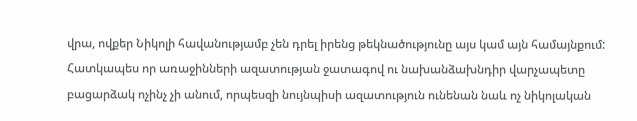վրա, ովքեր Նիկոլի հավանությամբ չեն դրել իրենց թեկնածությունը այս կամ այն համայնքում: Հատկապես որ առաջինների ազատության ջատագով ու նախանձախնդիր վարչապետը բացարձակ ոչինչ չի անում, որպեսզի նույնպիսի ազատություն ունենան նաև ոչ նիկոլական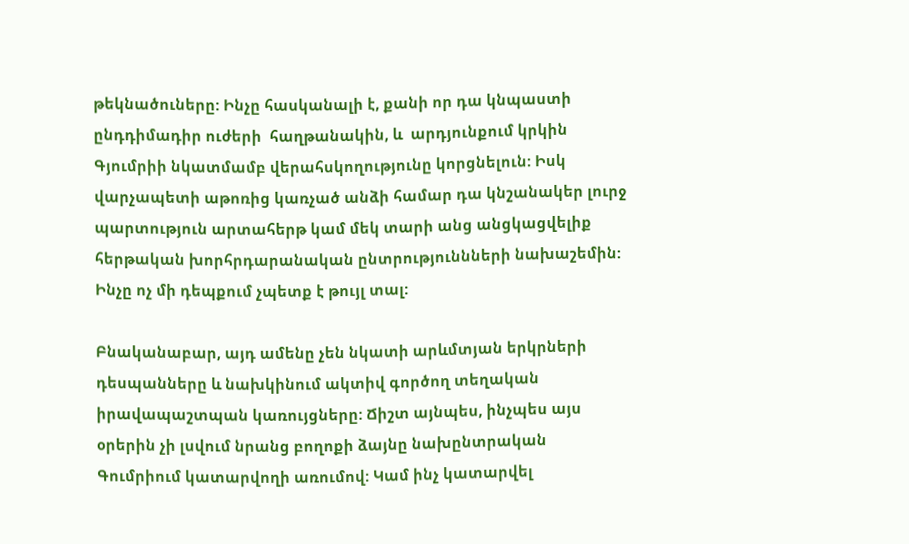թեկնածուները: Ինչը հասկանալի է, քանի որ դա կնպաստի ընդդիմադիր ուժերի  հաղթանակին, և  արդյունքում կրկին Գյումրիի նկատմամբ վերահսկողությունը կորցնելուն: Իսկ վարչապետի աթոռից կառչած անձի համար դա կնշանակեր լուրջ պարտություն արտահերթ կամ մեկ տարի անց անցկացվելիք հերթական խորհրդարանական ընտրություննների նախաշեմին: Ինչը ոչ մի դեպքում չպետք է թույլ տալ:

Բնականաբար, այդ ամենը չեն նկատի արևմտյան երկրների դեսպանները և նախկինում ակտիվ գործող տեղական իրավապաշտպան կառույցները: Ճիշտ այնպես, ինչպես այս օրերին չի լսվում նրանց բողոքի ձայնը նախընտրական Գումրիում կատարվողի առումով: Կամ ինչ կատարվել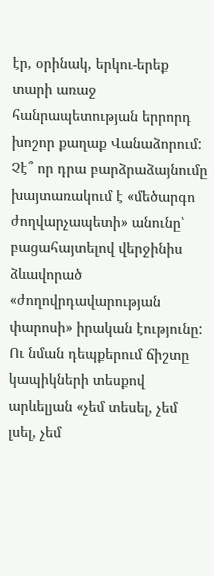էր, օրինակ, երկու-երեք տարի առաջ հանրապետության երրորդ խոշոր քաղաք Վանաձորում: Չէ՞ որ դրա բարձրաձայնումը խայտառակում է «մեծարգո ժողվարչապետի» անունը՝ բացահայտելով վերջինիս ձևավորած «ժողովրդավարության փարոսի» իրական էությունը: Ու նման դեպքերում ճիշտը կապիկների տեսքով արևելյան «չեմ տեսել, չեմ լսել, չեմ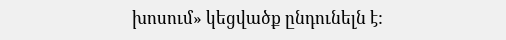խոսում» կեցվածք ընդունելն է: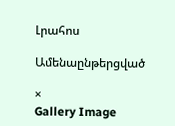Լրահոս

Ամենաընթերցված

×
Gallery Image